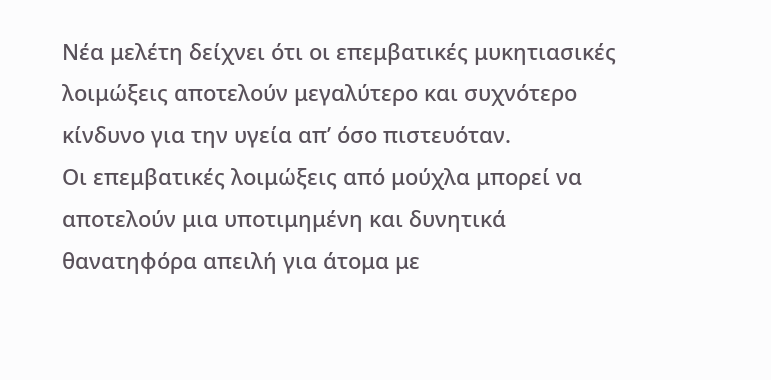Νέα μελέτη δείχνει ότι οι επεμβατικές μυκητιασικές λοιμώξεις αποτελούν μεγαλύτερο και συχνότερο κίνδυνο για την υγεία απ’ όσο πιστευόταν.
Οι επεμβατικές λοιμώξεις από μούχλα μπορεί να αποτελούν μια υποτιμημένη και δυνητικά θανατηφόρα απειλή για άτομα με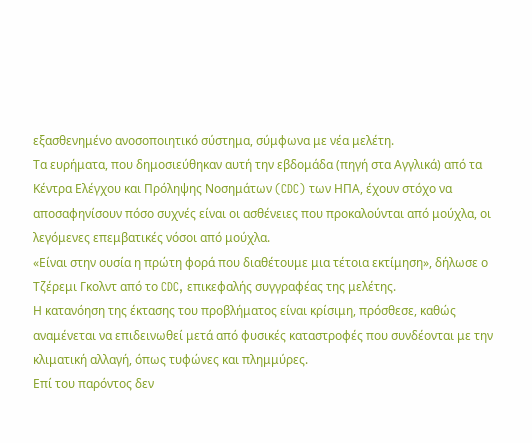εξασθενημένο ανοσοποιητικό σύστημα, σύμφωνα με νέα μελέτη.
Τα ευρήματα, που δημοσιεύθηκαν αυτή την εβδομάδα (πηγή στα Αγγλικά) από τα Κέντρα Ελέγχου και Πρόληψης Νοσημάτων (CDC) των ΗΠΑ, έχουν στόχο να αποσαφηνίσουν πόσο συχνές είναι οι ασθένειες που προκαλούνται από μούχλα, οι λεγόμενες επεμβατικές νόσοι από μούχλα.
«Είναι στην ουσία η πρώτη φορά που διαθέτουμε μια τέτοια εκτίμηση», δήλωσε ο Τζέρεμι Γκολντ από το CDC, επικεφαλής συγγραφέας της μελέτης.
Η κατανόηση της έκτασης του προβλήματος είναι κρίσιμη, πρόσθεσε, καθώς αναμένεται να επιδεινωθεί μετά από φυσικές καταστροφές που συνδέονται με την κλιματική αλλαγή, όπως τυφώνες και πλημμύρες.
Επί του παρόντος δεν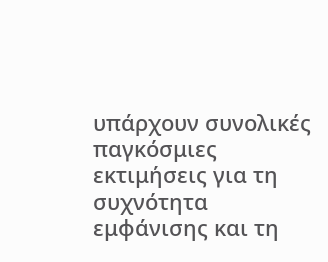υπάρχουν συνολικές παγκόσμιες εκτιμήσεις για τη συχνότητα εμφάνισης και τη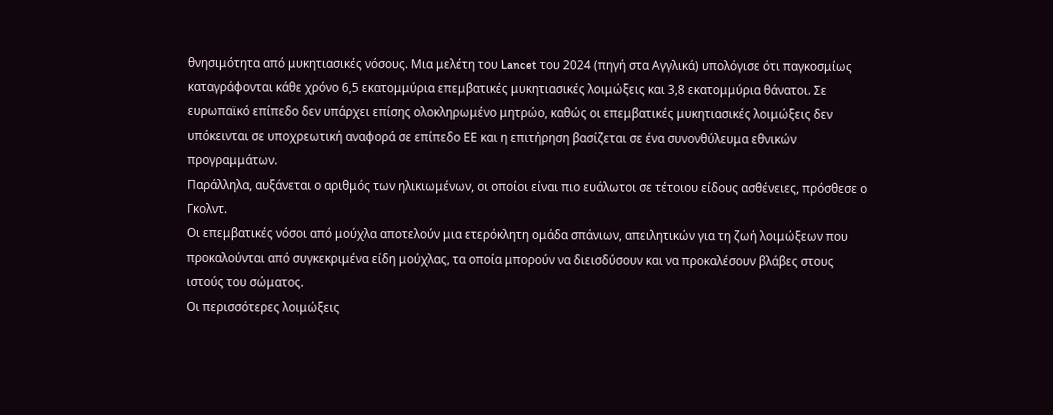θνησιμότητα από μυκητιασικές νόσους. Μια μελέτη του Lancet του 2024 (πηγή στα Αγγλικά) υπολόγισε ότι παγκοσμίως καταγράφονται κάθε χρόνο 6,5 εκατομμύρια επεμβατικές μυκητιασικές λοιμώξεις και 3,8 εκατομμύρια θάνατοι. Σε ευρωπαϊκό επίπεδο δεν υπάρχει επίσης ολοκληρωμένο μητρώο, καθώς οι επεμβατικές μυκητιασικές λοιμώξεις δεν υπόκεινται σε υποχρεωτική αναφορά σε επίπεδο ΕΕ και η επιτήρηση βασίζεται σε ένα συνονθύλευμα εθνικών προγραμμάτων.
Παράλληλα, αυξάνεται ο αριθμός των ηλικιωμένων, οι οποίοι είναι πιο ευάλωτοι σε τέτοιου είδους ασθένειες, πρόσθεσε ο Γκολντ.
Οι επεμβατικές νόσοι από μούχλα αποτελούν μια ετερόκλητη ομάδα σπάνιων, απειλητικών για τη ζωή λοιμώξεων που προκαλούνται από συγκεκριμένα είδη μούχλας, τα οποία μπορούν να διεισδύσουν και να προκαλέσουν βλάβες στους ιστούς του σώματος.
Οι περισσότερες λοιμώξεις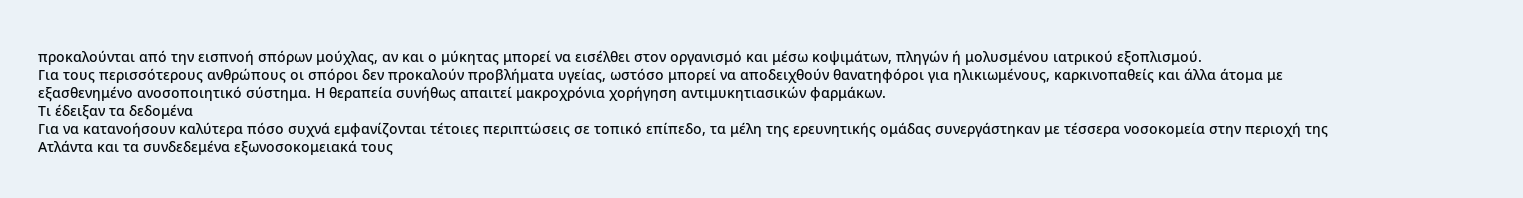προκαλούνται από την εισπνοή σπόρων μούχλας, αν και ο μύκητας μπορεί να εισέλθει στον οργανισμό και μέσω κοψιμάτων, πληγών ή μολυσμένου ιατρικού εξοπλισμού.
Για τους περισσότερους ανθρώπους οι σπόροι δεν προκαλούν προβλήματα υγείας, ωστόσο μπορεί να αποδειχθούν θανατηφόροι για ηλικιωμένους, καρκινοπαθείς και άλλα άτομα με εξασθενημένο ανοσοποιητικό σύστημα. Η θεραπεία συνήθως απαιτεί μακροχρόνια χορήγηση αντιμυκητιασικών φαρμάκων.
Τι έδειξαν τα δεδομένα
Για να κατανοήσουν καλύτερα πόσο συχνά εμφανίζονται τέτοιες περιπτώσεις σε τοπικό επίπεδο, τα μέλη της ερευνητικής ομάδας συνεργάστηκαν με τέσσερα νοσοκομεία στην περιοχή της Ατλάντα και τα συνδεδεμένα εξωνοσοκομειακά τους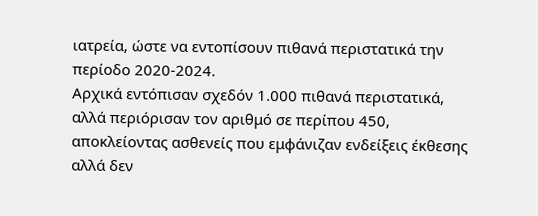ιατρεία, ώστε να εντοπίσουν πιθανά περιστατικά την περίοδο 2020-2024.
Αρχικά εντόπισαν σχεδόν 1.000 πιθανά περιστατικά, αλλά περιόρισαν τον αριθμό σε περίπου 450, αποκλείοντας ασθενείς που εμφάνιζαν ενδείξεις έκθεσης αλλά δεν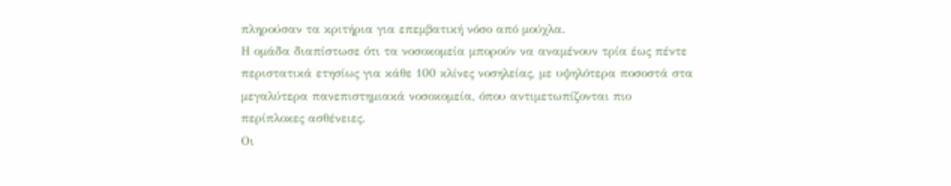πληρούσαν τα κριτήρια για επεμβατική νόσο από μούχλα.
Η ομάδα διαπίστωσε ότι τα νοσοκομεία μπορούν να αναμένουν τρία έως πέντε περιστατικά ετησίως για κάθε 100 κλίνες νοσηλείας, με υψηλότερα ποσοστά στα μεγαλύτερα πανεπιστημιακά νοσοκομεία, όπου αντιμετωπίζονται πιο περίπλοκες ασθένειες.
Οι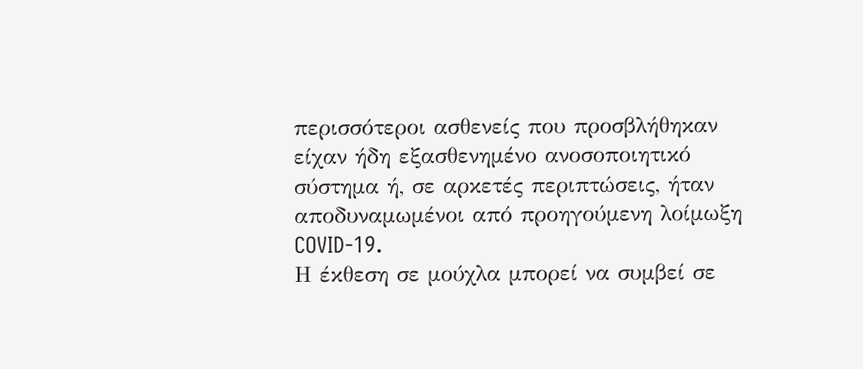περισσότεροι ασθενείς που προσβλήθηκαν είχαν ήδη εξασθενημένο ανοσοποιητικό σύστημα ή, σε αρκετές περιπτώσεις, ήταν αποδυναμωμένοι από προηγούμενη λοίμωξη COVID-19.
Η έκθεση σε μούχλα μπορεί να συμβεί σε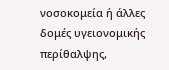νοσοκομεία ή άλλες δομές υγειονομικής περίθαλψης,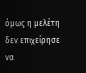όμως η μελέτη δεν επιχείρησε να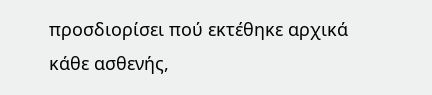προσδιορίσει πού εκτέθηκε αρχικά κάθε ασθενής,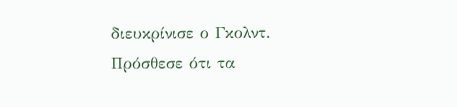διευκρίνισε ο Γκολντ.
Πρόσθεσε ότι τα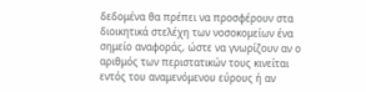δεδομένα θα πρέπει να προσφέρουν στα διοικητικά στελέχη των νοσοκομείων ένα σημείο αναφοράς, ώστε να γνωρίζουν αν ο αριθμός των περιστατικών τους κινείται εντός του αναμενόμενου εύρους ή αν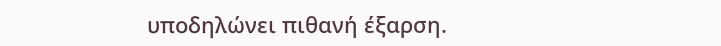υποδηλώνει πιθανή έξαρση.